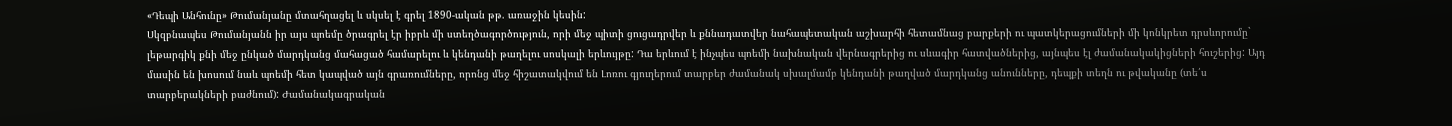«Դեպի Անհունը» Թումանյանը մտահղացել և սկսել է գրել 1890-ական թթ. առաջին կեսին:
Սկզբնապես Թումանյանն իր այս պոեմը ծրագրել էր իբրև մի ստեղծագործություն, որի մեջ պիտի ցուցադրվեր և քննադատվեր նահապետական աշխարհի հետամնաց բարքերի ու պատկերացումների մի կոնկրետ դրսևորումը` լեթարգիկ քնի մեջ ընկած մարդկանց մահացած համարելու և կենդանի թաղելու սոսկալի երևույթը: Դա երևում է ինչպես պոեմի նախնական վերնագրերից ու սևագիր հատվածներից, այնպես էլ ժամանակակիցների հուշերից: Այդ մասին են խոսում նաև պոեմի հետ կապված այն գրառումները, որոնց մեջ հիշատակվում են Լոռու գյուղերում տարբեր ժամանակ սխալմամբ կենդանի թաղված մարդկանց անունները, դեպքի տեղն ու թվականը (տե՛ս տարբերակների բաժնում): Ժամանակագրական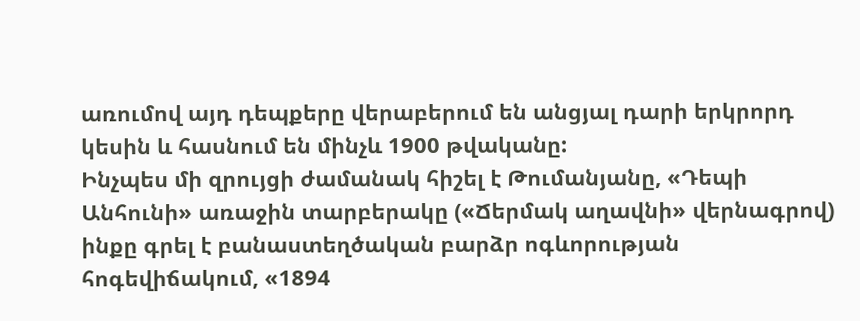առումով այդ դեպքերը վերաբերում են անցյալ դարի երկրորդ կեսին և հասնում են մինչև 1900 թվականը:
Ինչպես մի զրույցի ժամանակ հիշել է Թումանյանը, «Դեպի Անհունի» առաջին տարբերակը («Ճերմակ աղավնի» վերնագրով) ինքը գրել է բանաստեղծական բարձր ոգևորության հոգեվիճակում, «1894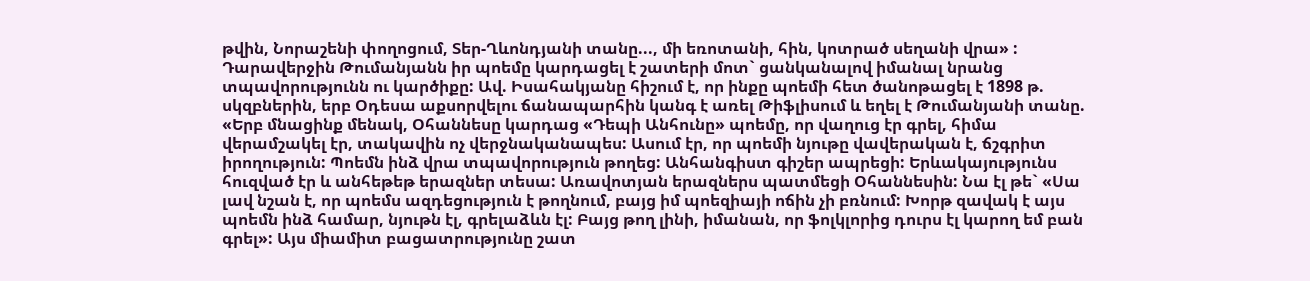թվին, Նորաշենի փողոցում, Տեր-Ղևոնդյանի տանը..., մի եռոտանի, հին, կոտրած սեղանի վրա» :
Դարավերջին Թումանյանն իր պոեմը կարդացել է շատերի մոտ` ցանկանալով իմանալ նրանց տպավորությունն ու կարծիքը: Ավ. Իսահակյանը հիշում է, որ ինքը պոեմի հետ ծանոթացել է 1898 թ. սկզբներին, երբ Օդեսա աքսորվելու ճանապարհին կանգ է առել Թիֆլիսում և եղել է Թումանյանի տանը. «Երբ մնացինք մենակ, Օհաննեսը կարդաց «Դեպի Անհունը» պոեմը, որ վաղուց էր գրել, հիմա վերամշակել էր, տակավին ոչ վերջնականապես: Ասում էր, որ պոեմի նյութը վավերական է, ճշգրիտ իրողություն: Պոեմն ինձ վրա տպավորություն թողեց: Անհանգիստ գիշեր ապրեցի: Երևակայությունս հուզված էր և անհեթեթ երազներ տեսա: Առավոտյան երազներս պատմեցի Օհաննեսին: Նա էլ թե` «Սա լավ նշան է, որ պոեմս ազդեցություն է թողնում, բայց իմ պոեզիայի ոճին չի բռնում: Խորթ զավակ է այս պոեմն ինձ համար, նյութն էլ, գրելաձևն էլ: Բայց թող լինի, իմանան, որ ֆոլկլորից դուրս էլ կարող եմ բան գրել»: Այս միամիտ բացատրությունը շատ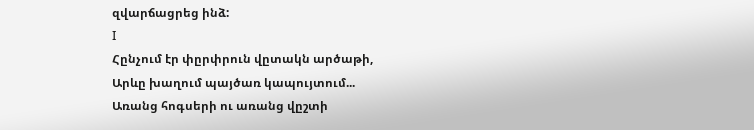զվարճացրեց ինձ:
I
Հընչում էր փըրփրուն վըտակն արծաթի,
Արևը խաղում պայծառ կապույտում...
Առանց հոգսերի ու առանց վըշտի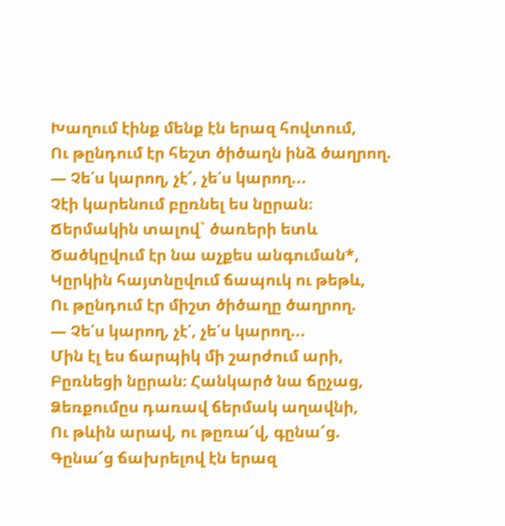Խաղում էինք մենք էն երազ հովտում,
Ու թընդում էր հեշտ ծիծաղն ինձ ծաղրող.
— Չե՛ս կարող, չէ՜, չե՛ս կարող...
Չէի կարենում բըռնել ես նըրան։
Ճերմակին տալով` ծառերի ետև
Ծածկըվում էր նա աչքես անգուման*,
Կըրկին հայտնըվում ճապուկ ու թեթև,
Ու թընդում էր միշտ ծիծաղը ծաղրող.
— Չե՛ս կարող, չէ՛, չե՛ս կարող...
Մին էլ ես ճարպիկ մի շարժում արի,
Բըռնեցի նըրան։ Հանկարծ նա ճըչաց,
Ձեռքումըս դառավ ճերմակ աղավնի,
Ու թևին արավ, ու թըռա՜վ, գընա՜ց.
Գընա՜ց ճախրելով էն երազ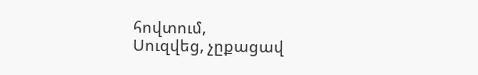հովտում,
Սուզվեց, չըքացավ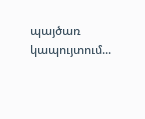պայծառ կապույտում...